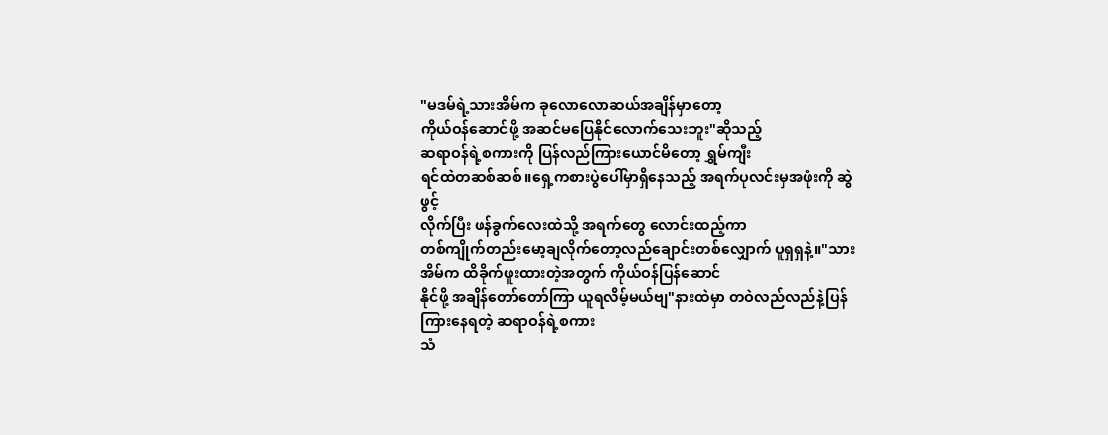"မဒမ်ရဲ့သားအိမ်က ခုလောလောဆယ်အချိန်မှာတော့
ကိုယ်ဝန်ဆောင်ဖို့ အဆင်မပြေနိုင်လောက်သေးဘူး"ဆိုသည့်
ဆရာဝန်ရဲ့စကားကို ပြန်လည်ကြားယောင်မိတော့ ရွှမ်ကျီး
ရင်ထဲတဆစ်ဆစ်။ရှေ့ကစားပွဲပေါ်မှာရှိနေသည့် အရက်ပုလင်းမှအဖုံးကို ဆွဲဖွင့်
လိုက်ပြီး ဖန်ခွက်လေးထဲသို့ အရက်တွေ လောင်းထည့်ကာ
တစ်ကျိုက်တည်းမော့ချလိုက်တော့လည်ချောင်းတစ်လျှောက် ပူရှရှနဲ့။"သားအိမ်က ထိခိုက်ဖူးထားတဲ့အတွက် ကိုယ်ဝန်ပြန်ဆောင်
နိုင်ဖို့ အချိန်တော်တော်ကြာ ယူရလိမ့်မယ်ဗျ"နားထဲမှာ တဝဲလည်လည်နဲ့ပြန်ကြားနေရတဲ့ ဆရာဝန်ရဲ့စကား
သံ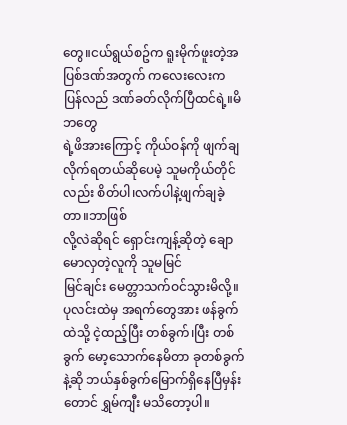တွေ။ငယ်ရွယ်စဥ်က ရူးမိုက်ဖူးတဲ့အပြစ်ဒဏ်အတွက် ကလေးလေးက ပြန်လည် ဒဏ်ခတ်လိုက်ပြီထင်ရဲ့။မိဘတွေ
ရဲ့ဖိအားကြောင့် ကိုယ်ဝန်ကို ဖျက်ချလိုက်ရတယ်ဆိုပေမဲ့ သူမကိုယ်တိုင်လည်း စိတ်ပါ၊လက်ပါနဲ့ဖျက်ချခဲ့တာ။ဘာဖြစ်
လို့လဲဆိုရင် ရှောင်းကျန့်ဆိုတဲ့ ချောမောလှတဲ့လူကို သူမမြင်
မြင်ချင်း မေတ္တာသက်ဝင်သွားမိလို့။ပုလင်းထဲမှ အရက်တွေအား ဖန်ခွက်ထဲသို့ ငဲ့ထည့်ပြီး တစ်ခွက်၊ပြီး တစ်ခွက် မော့သောက်နေမိတာ ခုတစ်ခွက်နဲ့ဆို ဘယ်နှစ်ခွက်မြောက်ရှိနေပြီမှန်းတောင် ရွှမ်ကျီး မသိတော့ပါ။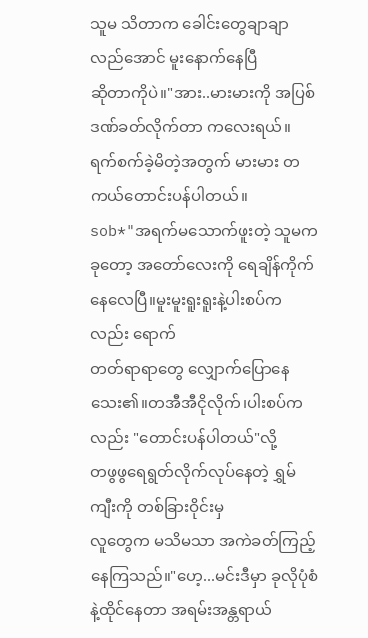သူမ သိတာက ခေါင်းတွေချာချာလည်အောင် မူးနောက်နေပြီ
ဆိုတာကိုပဲ။"အား..မားမားကို အပြစ်ဒဏ်ခတ်လိုက်တာ ကလေးရယ်။
ရက်စက်ခဲ့မိတဲ့အတွက် မားမား တကယ်တောင်းပန်ပါတယ်။
sob*"အရက်မသောက်ဖူးတဲ့ သူမက ခုတော့ အတော်လေးကို ရေချိန်ကိုက်နေလေပြီ။မူးမူးရူးရူးနဲ့ပါးစပ်ကလည်း ရောက်
တတ်ရာရာတွေ လျှောက်ပြောနေသေး၏။တအီအီငိုလိုက်၊ပါးစပ်ကလည်း "တောင်းပန်ပါတယ်"လို့
တဖွဖွရေရွတ်လိုက်လုပ်နေတဲ့ ရွှမ်ကျီးကို တစ်ခြားဝိုင်းမှ
လူတွေက မသိမသာ အကဲခတ်ကြည့်နေကြသည်။"ဟေ့...မင်းဒီမှာ ခုလိုပုံစံနဲ့ထိုင်နေတာ အရမ်းအန္တရာယ်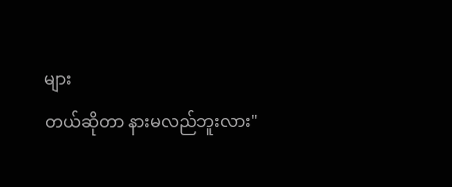များ
တယ်ဆိုတာ နားမလည်ဘူးလား"